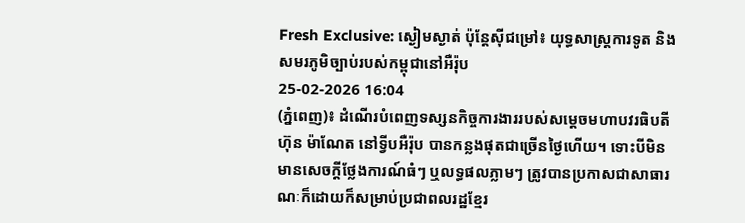Fresh Exclusive: ស្ងៀមស្ងាត់ ប៉ុន្តែស៊ីជម្រៅ៖ យុទ្ធសាស្ត្រការទូត និងសមរភូមិច្បាប់របស់កម្ពុជានៅអឺរ៉ុប
25-02-2026 16:04
(ភ្នំពេញ)៖ ដំណើរបំពេញទស្សនកិច្ចការងាររបស់សម្តេចមហាបវរធិបតី ហ៊ុន ម៉ាណែត នៅទ្វីបអឺរ៉ុប បានកន្លងផុតជាច្រើនថ្ងៃហើយ។ ទោះបីមិនមានសេចក្តីថ្លែងការណ៍ធំៗ ឬលទ្ធផលភ្លាមៗ ត្រូវបានប្រកាសជាសាធារណៈក៏ដោយក៏សម្រាប់ប្រជាពលរដ្ឋខ្មែរ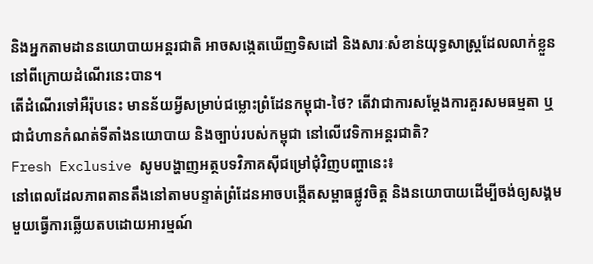និងអ្នកតាមដាននយោបាយអន្តរជាតិ អាចសង្កេតឃើញទិសដៅ និងសារៈសំខាន់យុទ្ធសាស្ត្រដែលលាក់ខ្លួននៅពីក្រោយដំណើរនេះបាន។
តើដំណើរទៅអឺរ៉ុបនេះ មានន័យអ្វីសម្រាប់ជម្លោះព្រំដែនកម្ពុជា-ថៃ? តើវាជាការសម្តែងការគួរសមធម្មតា ឬជាជំហានកំណត់ទីតាំងនយោបាយ និងច្បាប់របស់កម្ពុជា នៅលើវេទិកាអន្តរជាតិ?
Fresh Exclusive សូមបង្ហាញអត្ថបទវិភាគស៊ីជម្រៅជុំវិញបញ្ហានេះ៖
នៅពេលដែលភាពតានតឹងនៅតាមបន្ទាត់ព្រំដែនអាចបង្កើតសម្ពាធផ្លូវចិត្ត និងនយោបាយដើម្បីចង់ឲ្យសង្គមមួយធ្វើការឆ្លើយតបដោយអារម្មណ៍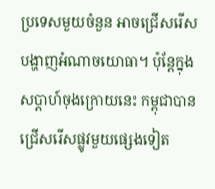ប្រទេសមួយចំនួន អាចជ្រើសរើសបង្ហាញអំណាចយោធា។ ប៉ុន្តែក្នុងសប្ដាហ៍ចុងក្រោយនេះ កម្ពុជាបានជ្រើសរើសផ្លូវមួយផ្សេងទៀត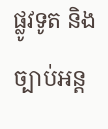ផ្លូវទូត និងច្បាប់អន្ត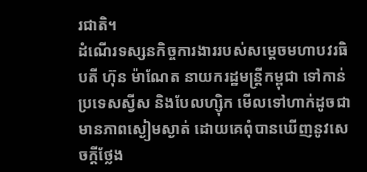រជាតិ។
ដំណើរទស្សនកិច្ចការងាររបស់សម្តេចមហាបវរធិបតី ហ៊ុន ម៉ាណែត នាយករដ្ឋមន្ត្រីកម្ពុជា ទៅកាន់ប្រទេសស្វីស និងបែលហ្ស៊ិក មើលទៅហាក់ដូចជាមានភាពស្ងៀមស្ងាត់ ដោយគេពុំបានឃើញនូវសេចក្តីថ្លែង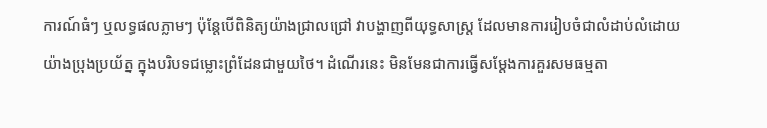ការណ៍ធំៗ ឬលទ្ធផលភ្លាមៗ ប៉ុន្តែបើពិនិត្យយ៉ាងជ្រាលជ្រៅ វាបង្ហាញពីយុទ្ធសាស្ត្រ ដែលមានការរៀបចំជាលំដាប់លំដោយយ៉ាងប្រុងប្រយ័ត្ន ក្នុងបរិបទជម្លោះព្រំដែនជាមួយថៃ។ ដំណើរនេះ មិនមែនជាការធ្វើសម្តែងការគួរសមធម្មតា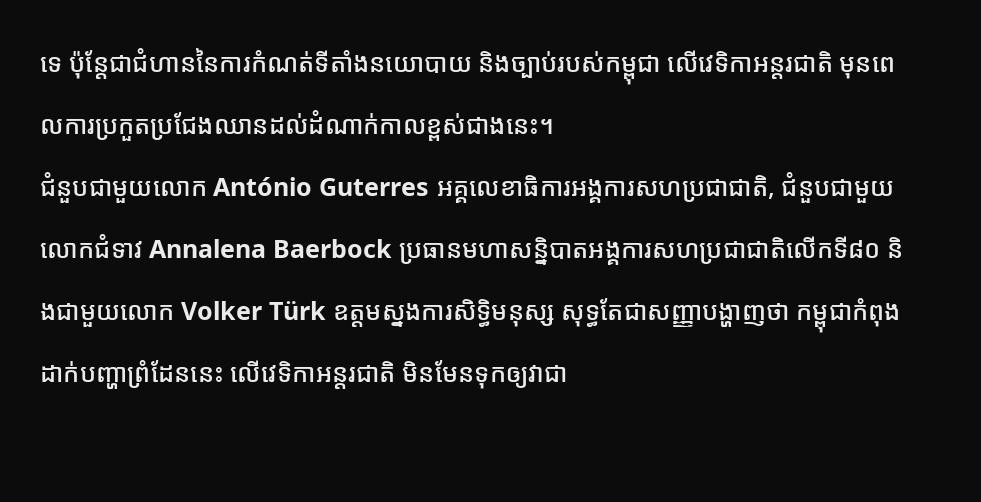ទេ ប៉ុន្តែជាជំហាននៃការកំណត់ទីតាំងនយោបាយ និងច្បាប់របស់កម្ពុជា លើវេទិកាអន្តរជាតិ មុនពេលការប្រកួតប្រជែងឈានដល់ដំណាក់កាលខ្ពស់ជាងនេះ។
ជំនួបជាមួយលោក António Guterres អគ្គលេខាធិការអង្គការសហប្រជាជាតិ, ជំនួបជាមួយលោកជំទាវ Annalena Baerbock ប្រធានមហាសន្និបាតអង្គការសហប្រជាជាតិលើកទី៨០ និងជាមួយលោក Volker Türk ឧត្តមស្នងការសិទ្ធិមនុស្ស សុទ្ធតែជាសញ្ញាបង្ហាញថា កម្ពុជាកំពុងដាក់បញ្ហាព្រំដែននេះ លើវេទិកាអន្តរជាតិ មិនមែនទុកឲ្យវាជា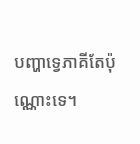បញ្ហាទ្វេភាគីតែប៉ុណ្ណោះទេ។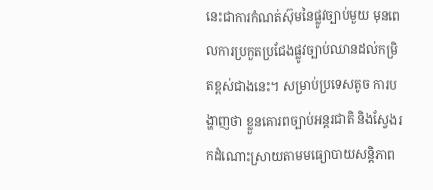នេះជាការកំណត់ស៊ុមនៃផ្លូវច្បាប់មួយ មុនពេលការប្រកួតប្រជែងផ្លូវច្បាប់ឈានដល់កម្រិតខ្ពស់ជាងនេះ។ សម្រាប់ប្រទេសតូច ការបង្ហាញថា ខ្លួនគោរពច្បាប់អន្តរជាតិ និងស្វែងរកដំណោះស្រាយតាមមធ្យោបាយសន្តិភាព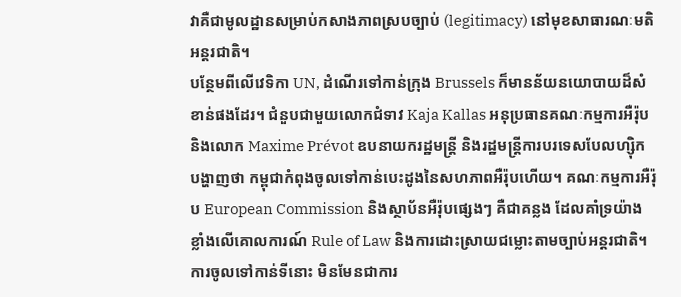វាគឺជាមូលដ្ឋានសម្រាប់កសាងភាពស្របច្បាប់ (legitimacy) នៅមុខសាធារណៈមតិអន្តរជាតិ។
បន្ថែមពីលើវេទិកា UN, ដំណើរទៅកាន់ក្រុង Brussels ក៏មានន័យនយោបាយដ៏សំខាន់ផងដែរ។ ជំនួបជាមួយលោកជំទាវ Kaja Kallas អនុប្រធានគណៈកម្មការអឺរ៉ុប និងលោក Maxime Prévot ឧបនាយករដ្ឋមន្ត្រី និងរដ្ឋមន្ត្រីការបរទេសបែលហ្ស៊ិក បង្ហាញថា កម្ពុជាកំពុងចូលទៅកាន់បេះដូងនៃសហភាពអឺរ៉ុបហើយ។ គណៈកម្មការអឺរ៉ុប European Commission និងស្ថាប័នអឺរ៉ុបផ្សេងៗ គឺជាគន្លង ដែលគាំទ្រយ៉ាងខ្លាំងលើគោលការណ៍ Rule of Law និងការដោះស្រាយជម្លោះតាមច្បាប់អន្តរជាតិ។ ការចូលទៅកាន់ទីនោះ មិនមែនជាការ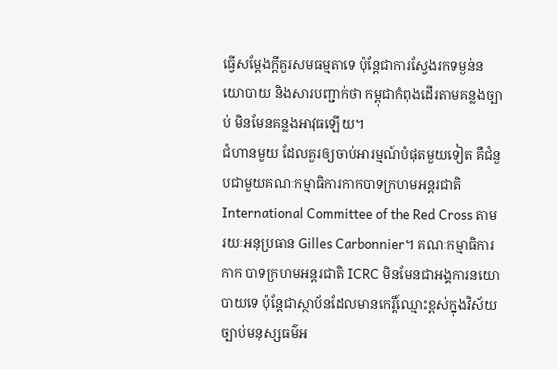ធ្វើសម្តែងក្តីគួរសមធម្មតាទេ ប៉ុន្តែជាការស្វែងរកទម្ងន់នយោបាយ និងសារបញ្ជាក់ថា កម្ពុជាកំពុងដើរតាមគន្លងច្បាប់ មិនមែនគន្លងអាវុធឡើយ។
ជំហានមួយ ដែលគួរឲ្យចាប់អារម្មណ៍បំផុតមួយទៀត គឺជំនួបជាមួយគណៈកម្មាធិការកាកបាទក្រហមអន្តរជាតិ International Committee of the Red Cross តាមរយៈអនុប្រធាន Gilles Carbonnier។ គណៈកម្មាធិការកាក បាទក្រហមអន្តរជាតិ ICRC មិនមែនជាអង្គការនយោ បាយទេ ប៉ុន្តែជាស្ថាប័នដែលមានកេរ្តិ៍ឈ្មោះខ្ពស់ក្នុងវិស័យច្បាប់មនុស្សធម៌អ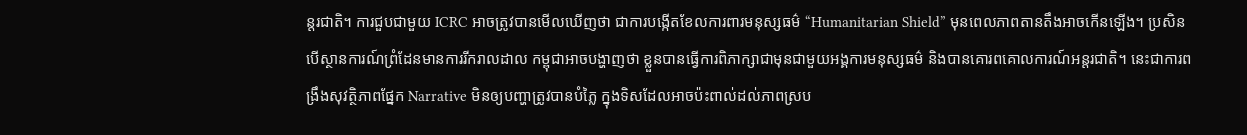ន្តរជាតិ។ ការជួបជាមួយ ICRC អាចត្រូវបានមើលឃើញថា ជាការបង្កើតខែលការពារមនុស្សធម៌ “Humanitarian Shield” មុនពេលភាពតានតឹងអាចកើនឡើង។ ប្រសិនបើស្ថានការណ៍ព្រំដែនមានការរីករាលដាល កម្ពុជាអាចបង្ហាញថា ខ្លួនបានធ្វើការពិភាក្សាជាមុនជាមួយអង្គការមនុស្សធម៌ និងបានគោរពគោលការណ៍អន្តរជាតិ។ នេះជាការពង្រឹងសុវត្ថិភាពផ្នែក Narrative មិនឲ្យបញ្ហាត្រូវបានបំភ្លៃ ក្នុងទិសដែលអាចប៉ះពាល់ដល់ភាពស្រប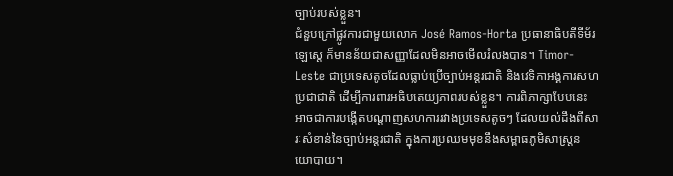ច្បាប់របស់ខ្លួន។
ជំនួបក្រៅផ្លូវការជាមួយលោក José Ramos-Horta ប្រធានាធិបតីទីម័រឡេស្តេ ក៏មានន័យជាសញ្ញាដែលមិនអាចមើលរំលងបាន។ Timor-Leste ជាប្រទេសតូចដែលធ្លាប់ប្រើច្បាប់អន្តរជាតិ និងវេទិកាអង្គការសហប្រជាជាតិ ដើម្បីការពារអធិបតេយ្យភាពរបស់ខ្លួន។ ការពិភាក្សាបែបនេះ អាចជាការបង្កើតបណ្តាញសហការរវាងប្រទេសតូចៗ ដែលយល់ដឹងពីសារៈសំខាន់នៃច្បាប់អន្តរជាតិ ក្នុងការប្រឈមមុខនឹងសម្ពាធភូមិសាស្ត្រនយោបាយ។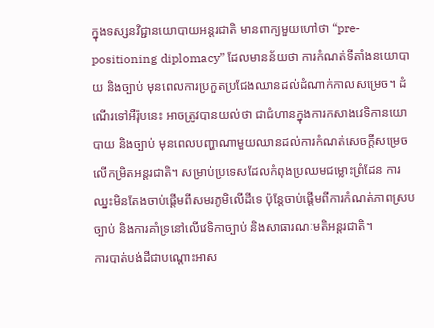ក្នុងទស្សនវិជ្ជានយោបាយអន្តរជាតិ មានពាក្យមួយហៅថា “pre-positioning diplomacy” ដែលមានន័យថា ការកំណត់ទីតាំងនយោបាយ និងច្បាប់ មុនពេលការប្រកួតប្រជែងឈានដល់ដំណាក់កាលសម្រេច។ ដំណើរទៅអឺរ៉ុបនេះ អាចត្រូវបានយល់ថា ជាជំហានក្នុងការកសាងវេទិកានយោបាយ និងច្បាប់ មុនពេលបញ្ហាណាមួយឈានដល់ការកំណត់សេចក្តីសម្រេចលើកម្រិតអន្តរជាតិ។ សម្រាប់ប្រទេសដែលកំពុងប្រឈមជម្លោះព្រំដែន ការឈ្នះមិនតែងចាប់ផ្តើមពីសមរភូមិលើដីទេ ប៉ុន្តែចាប់ផ្តើមពីការកំណត់ភាពស្របច្បាប់ និងការគាំទ្រនៅលើវេទិកាច្បាប់ និងសាធារណៈមតិអន្តរជាតិ។
ការបាត់បង់ដីជាបណ្តោះអាស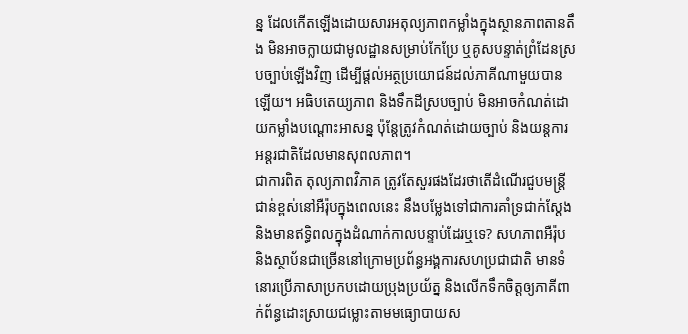ន្ន ដែលកើតឡើងដោយសារអតុល្យភាពកម្លាំងក្នុងស្ថានភាពតានតឹង មិនអាចក្លាយជាមូលដ្ឋានសម្រាប់កែប្រែ ឬគូសបន្ទាត់ព្រំដែនស្របច្បាប់ឡើងវិញ ដើម្បីផ្ដល់អត្ថប្រយោជន៍ដល់ភាគីណាមួយបានឡើយ។ អធិបតេយ្យភាព និងទឹកដីស្របច្បាប់ មិនអាចកំណត់ដោយកម្លាំងបណ្ដោះអាសន្ន ប៉ុន្តែត្រូវកំណត់ដោយច្បាប់ និងយន្តការអន្តរជាតិដែលមានសុពលភាព។
ជាការពិត តុល្យភាពវិភាគ ត្រូវតែសួរផងដែរថាតើដំណើរជួបមន្ត្រីជាន់ខ្ពស់នៅអឺរ៉ុបក្នុងពេលនេះ នឹងបម្លែងទៅជាការគាំទ្រជាក់ស្តែង និងមានឥទ្ធិពលក្នុងដំណាក់កាលបន្ទាប់ដែរឬទេ? សហភាពអឺរ៉ុប និងស្ថាប័នជាច្រើននៅក្រោមប្រព័ន្ធអង្គការសហប្រជាជាតិ មានទំនោរប្រើភាសាប្រកបដោយប្រុងប្រយ័ត្ន និងលើកទឹកចិត្តឲ្យភាគីពាក់ព័ន្ធដោះស្រាយជម្លោះតាមមធ្យោបាយស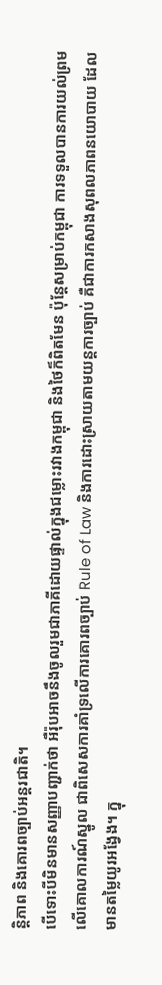ន្តិភាព និងគោរពច្បាប់អន្តរជាតិ។
បើទោះបីមិនមានសញ្ញាបញ្ជាក់ថា អឺរ៉ុបអាចនឹងចូលរួមជាភាគីដោយផ្ទាល់ក្នុងជម្លោះរវាងកម្ពុជា និងថៃក៏ពិតមែន ប៉ុន្តែសម្រាប់កម្ពុជា ការទទួលបានការយល់ព្រមលើគោលការណ៍ស្នូល ជាពិសេសការគាំទ្រលើការគោរពច្បាប់ Rule of Law និងការដោះស្រាយតាមយន្តការច្បាប់ គឺជាការកសាងសុពលភាពនយោបាយ ដែលមានតម្លៃយូរអង្វែង។ ក្នុ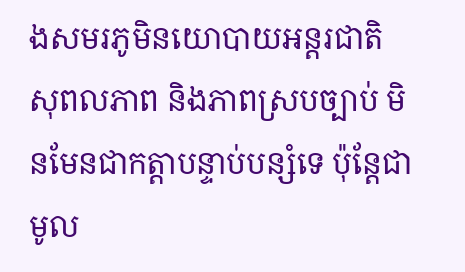ងសមរភូមិនយោបាយអន្តរជាតិ សុពលភាព និងភាពស្របច្បាប់ មិនមែនជាកត្តាបន្ទាប់បន្សំទេ ប៉ុន្តែជាមូល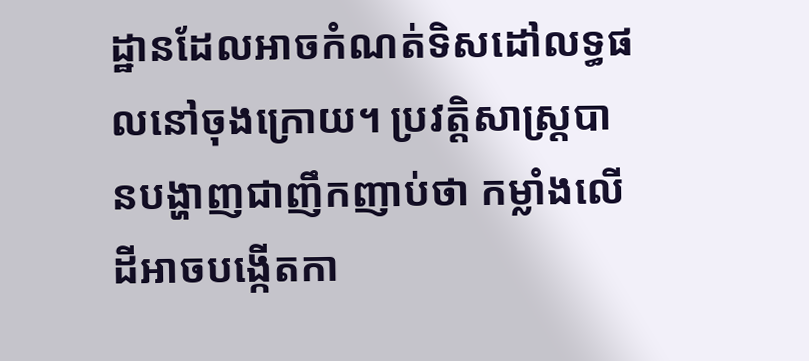ដ្ឋានដែលអាចកំណត់ទិសដៅលទ្ធផលនៅចុងក្រោយ។ ប្រវត្តិសាស្ត្របានបង្ហាញជាញឹកញាប់ថា កម្លាំងលើដីអាចបង្កើតកា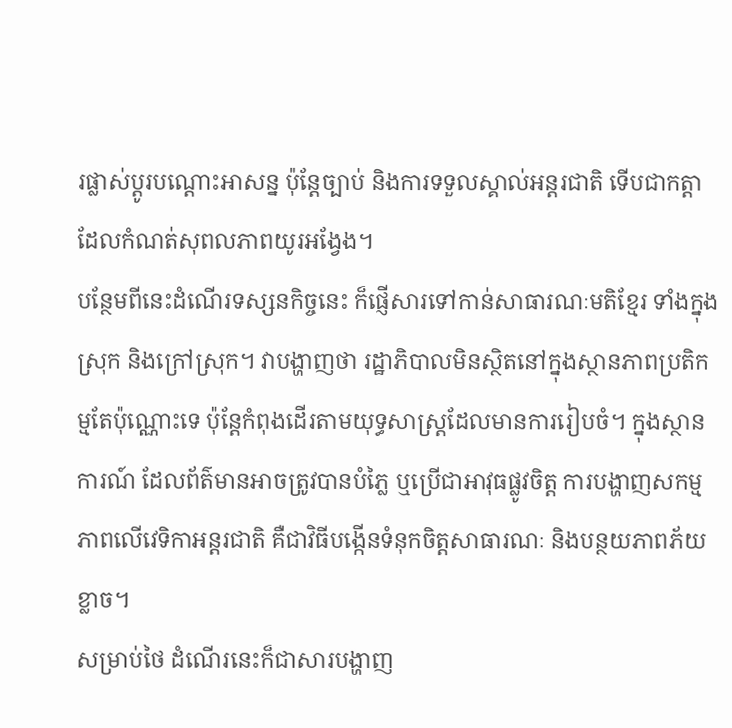រផ្លាស់ប្តូរបណ្ដោះអាសន្ន ប៉ុន្តែច្បាប់ និងការទទួលស្គាល់អន្តរជាតិ ទើបជាកត្តាដែលកំណត់សុពលភាពយូរអង្វែង។
បន្ថែមពីនេះដំណើរទស្សនកិច្ចនេះ ក៏ផ្ញើសារទៅកាន់សាធារណៈមតិខ្មែរ ទាំងក្នុងស្រុក និងក្រៅស្រុក។ វាបង្ហាញថា រដ្ឋាភិបាលមិនស្ថិតនៅក្នុងស្ថានភាពប្រតិកម្មតែប៉ុណ្ណោះទេ ប៉ុន្តែកំពុងដើរតាមយុទ្ធសាស្ត្រដែលមានការរៀបចំ។ ក្នុងស្ថានការណ៍ ដែលព័ត៌មានអាចត្រូវបានបំភ្លៃ ឬប្រើជាអាវុធផ្លូវចិត្ត ការបង្ហាញសកម្មភាពលើវេទិកាអន្តរជាតិ គឺជាវិធីបង្កើនទំនុកចិត្តសាធារណៈ និងបន្ថយភាពភ័យខ្លាច។
សម្រាប់ថៃ ដំណើរនេះក៏ជាសារបង្ហាញ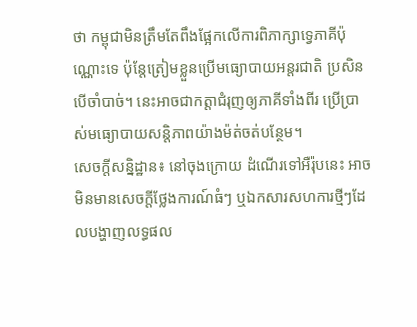ថា កម្ពុជាមិនត្រឹមតែពឹងផ្អែកលើការពិភាក្សាទ្វេភាគីប៉ុណ្ណោះទេ ប៉ុន្តែត្រៀមខ្លួនប្រើមធ្យោបាយអន្តរជាតិ ប្រសិនបើចាំបាច់។ នេះអាចជាកត្តាជំរុញឲ្យភាគីទាំងពីរ ប្រើប្រាស់មធ្យោបាយសន្តិភាពយ៉ាងម៉ត់ចត់បន្ថែម។
សេចក្តីសន្និដ្ឋាន៖ នៅចុងក្រោយ ដំណើរទៅអឺរ៉ុបនេះ អាចមិនមានសេចក្តីថ្លែងការណ៍ធំៗ ឬឯកសារសហការថ្មីៗដែលបង្ហាញលទ្ធផល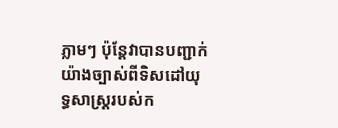ភ្លាមៗ ប៉ុន្តែវាបានបញ្ជាក់យ៉ាងច្បាស់ពីទិសដៅយុទ្ធសាស្ត្ររបស់ក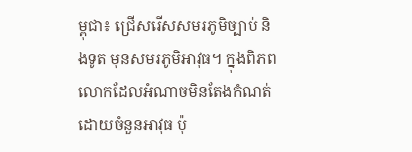ម្ពុជា៖ ជ្រើសរើសសមរភូមិច្បាប់ និងទូត មុនសមរភូមិអាវុធ។ ក្នុងពិភពលោកដែលអំណាចមិនតែងកំណត់ដោយចំនួនអាវុធ ប៉ុ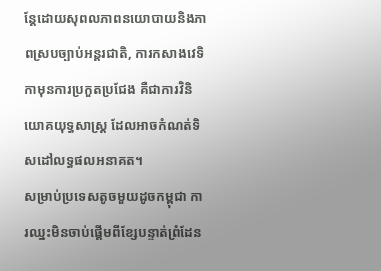ន្តែដោយសុពលភាពនយោបាយនិងភាពស្របច្បាប់អន្តរជាតិ, ការកសាងវេទិកាមុនការប្រកួតប្រជែង គឺជាការវិនិយោគយុទ្ធសាស្ត្រ ដែលអាចកំណត់ទិសដៅលទ្ធផលអនាគត។
សម្រាប់ប្រទេសតូចមួយដូចកម្ពុជា ការឈ្នះមិនចាប់ផ្តើមពីខ្សែបន្ទាត់ព្រំដែន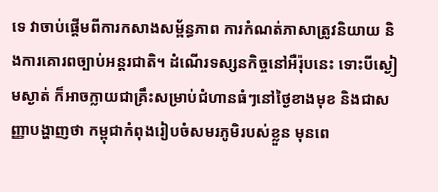ទេ វាចាប់ផ្តើមពីការកសាងសម្ព័ន្ធភាព ការកំណត់ភាសាត្រូវនិយាយ និងការគោរពច្បាប់អន្តរជាតិ។ ដំណើរទស្សនកិច្ចនៅអឺរ៉ុបនេះ ទោះបីស្ងៀមស្ងាត់ ក៏អាចក្លាយជាគ្រឹះសម្រាប់ជំហានធំៗនៅថ្ងៃខាងមុខ និងជាសញ្ញាបង្ហាញថា កម្ពុជាកំពុងរៀបចំសមរភូមិរបស់ខ្លួន មុនពេ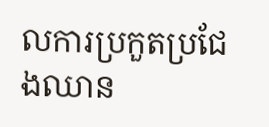លការប្រកួតប្រជែងឈាន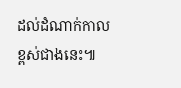ដល់ដំណាក់កាលខ្ពស់ជាងនេះ៕